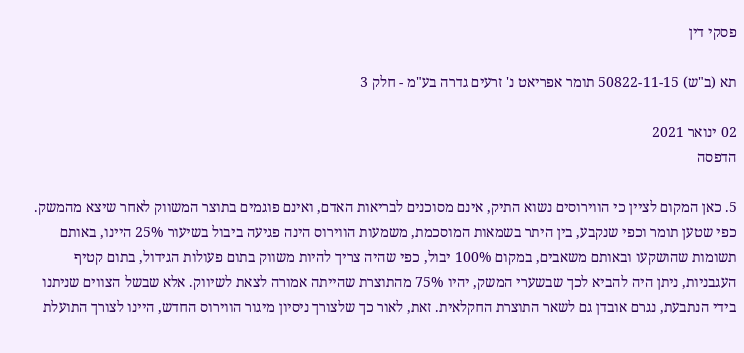פסקי דין

תא (ב"ש) 50822-11-15 תומר אפריאט נ' זרעים גדרה בע"מ - חלק 3

02 ינואר 2021
הדפסה

5. כאן המקום לציין כי הווירוסים נשוא התיק, אינם מסוכנים לבריאות האדם, ואינם פוגמים בתוצר המשווק לאחר שיצא מהמשק. כפי שטען תומר וכפי שנקבע, בין היתר בשמאות המוסכמת, משמעות הווירוס הינה פגיעה ביבול בשיעור 25% היינו, באותם תשומות שהושקעו ובאותם משאבים, במקום 100% יבול, כפי שהיה צריך להיות משווק בתום פעולות הגידול, בתום קטיף העגבניות, ניתן היה להביא לכך שבשערי המשק, יהיו 75% מהתוצרת שהייתה אמורה לצאת לשיווק. אלא שבשל הצווים שניתנו בידי הנתבעת, נגרם אובדן גם לשאר התוצרת החקלאית. זאת, לאור כך שלצורך ניסיון מיגור הווירוס החדש, היינו לצורך התועלת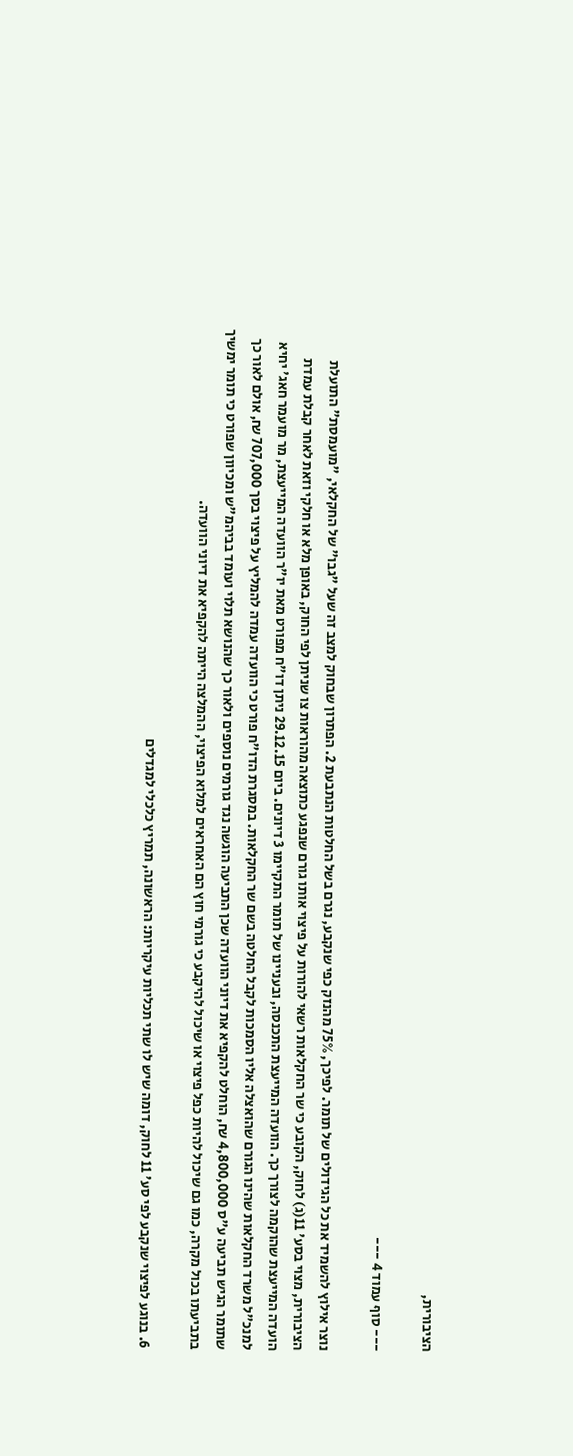הציבורית,

--- סוף עמוד 4 ---

נוצר אילוץ להשמיד את כל הגידולים של תומר. לפיכך, 75% מהנזק כפי שנקבע, נגרם בשל החלטות הנתבעת 2. הפתרון שבחוק למצב זה שעל "גבו" של החקלאי, "מועמסת" התועלת הציבורית, מצוי בסע' 11(ג) לחוק, הקובע כי שר החקלאות רשאי להורות על פיצוי אותו גורם שנפגע כתוצאה מהוראות צו שניתן לפי החוק, באופן מלא או חלקי וזאת לאחר קבלת עמדת הועדה המייעצת שהוקמה לצורך כך. הוועדה המייעצת התכנסה, ובעניינו של תומר התקיימו 3 דיונים. ביום 29.12.15 ניתן דו"ח מפורט מאת יו"ר הוועדה המייעצת, מר מועמר חאג' יחיא למנכ"ל משרד החקלאות שהינו הגורם שהואצלה אליו הסמכות לקבל החלטה בשם שר החקלאות. במסגרת הדו"ח פורט כי הוועדה עמדה להמליץ על פיצוי בסך 707,000 ₪, אולם לאור כך שתומר הגיש תביעה ע"ס 4,800,000 ₪, הוחלט להקפיא את דיוני הוועדה שכן התביעה הוגשה נגד גורמים נוספים ולאור כך שהנושא תלוי ועומד בביהמ"ש ומכיוון שפורט כי תומר ימשיך בתביעתו בכול מקרה, כמו גם שיכול להיות כפל פיצוי או שיכול להיקבע כי גורמי חוץ הם האחראים למלוא הפיצוי, ההמלצה הייתה להקפיא את דיוני הוועדה.

6. בנוגע לפיצוי שנקבע לפי סע' 11 לחוק, דומה שיש לו שתי תכליות עיקריות: הראשונה, תמריץ כלכלי למגדלים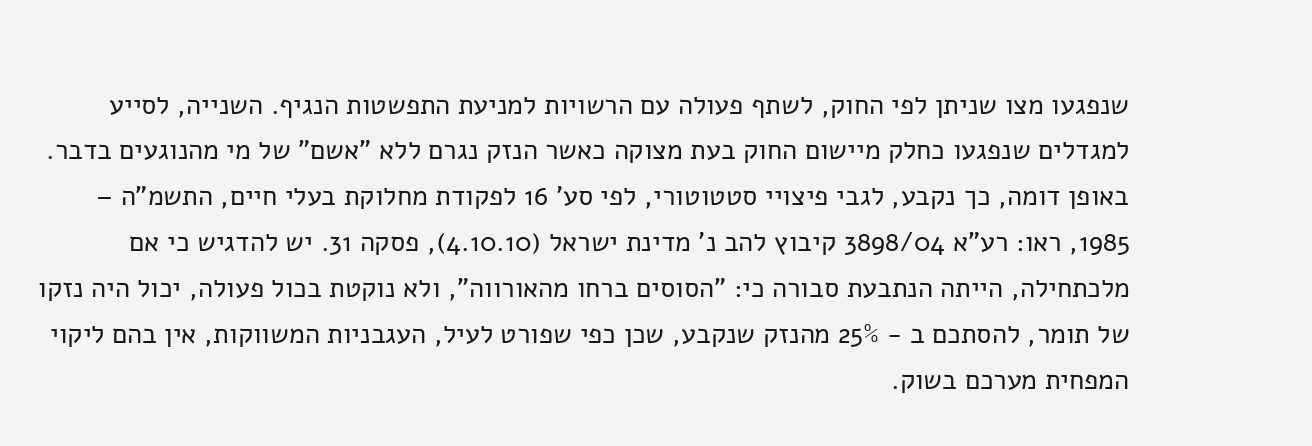שנפגעו מצו שניתן לפי החוק, לשתף פעולה עם הרשויות למניעת התפשטות הנגיף. השנייה, לסייע למגדלים שנפגעו כחלק מיישום החוק בעת מצוקה כאשר הנזק נגרם ללא "אשם" של מי מהנוגעים בדבר. באופן דומה, כך נקבע, לגבי פיצויי סטטוטורי, לפי סע' 16 לפקודת מחלוקת בעלי חיים, התשמ"ה – 1985, ראו: רע"א 3898/04 קיבוץ להב נ' מדינת ישראל (4.10.10), פסקה 31. יש להדגיש כי אם מלכתחילה, הייתה הנתבעת סבורה כי: "הסוסים ברחו מהאורווה", ולא נוקטת בכול פעולה, יכול היה נזקו של תומר, להסתכם ב - 25% מהנזק שנקבע, שכן כפי שפורט לעיל, העגבניות המשווקות, אין בהם ליקוי המפחית מערכם בשוק.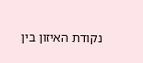נקודת האיזון בין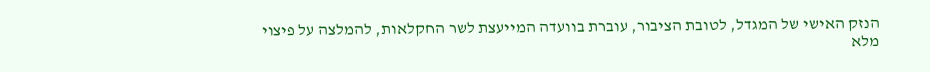הנזק האישי של המגדל, לטובת הציבור, עוברת בוועדה המייעצת לשר החקלאות, להמלצה על פיצוי מלא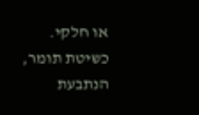או חלקי. כשיטת תומר, הנתבעת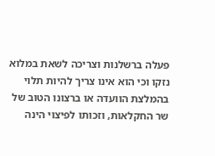פעלה ברשלנות וצריכה לשאת במלוא נזקו וכי הוא אינו צריך להיות תלוי בהמלצת הוועדה או ברצונו הטוב של שר החקלאות, וזכותו לפיצוי הינה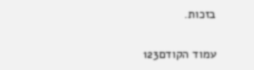בזכות.

עמוד הקודם123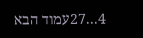4...27עמוד הבא